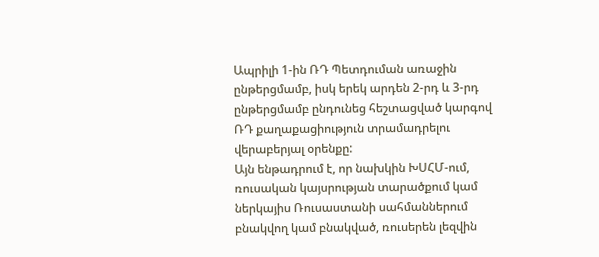Ապրիլի 1-ին ՌԴ Պետդուման առաջին ընթերցմամբ, իսկ երեկ արդեն 2-րդ և 3-րդ ընթերցմամբ ընդունեց հեշտացված կարգով ՌԴ քաղաքացիություն տրամադրելու վերաբերյալ օրենքը:
Այն ենթադրում է, որ նախկին ԽՍՀՄ-ում, ռուսական կայսրության տարածքում կամ ներկայիս Ռուսաստանի սահմաններում բնակվող կամ բնակված, ռուսերեն լեզվին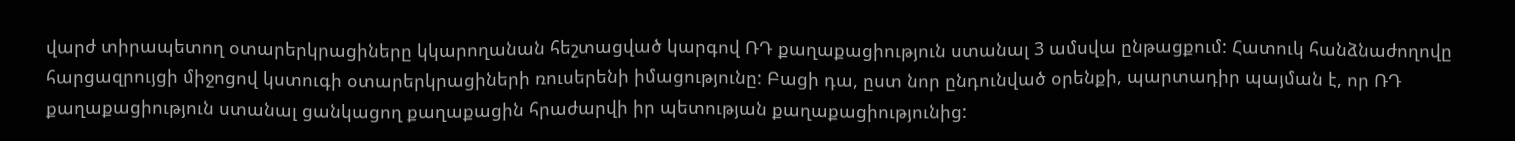վարժ տիրապետող օտարերկրացիները կկարողանան հեշտացված կարգով ՌԴ քաղաքացիություն ստանալ 3 ամսվա ընթացքում: Հատուկ հանձնաժողովը հարցազրույցի միջոցով կստուգի օտարերկրացիների ռուսերենի իմացությունը: Բացի դա, ըստ նոր ընդունված օրենքի, պարտադիր պայման է, որ ՌԴ քաղաքացիություն ստանալ ցանկացող քաղաքացին հրաժարվի իր պետության քաղաքացիությունից: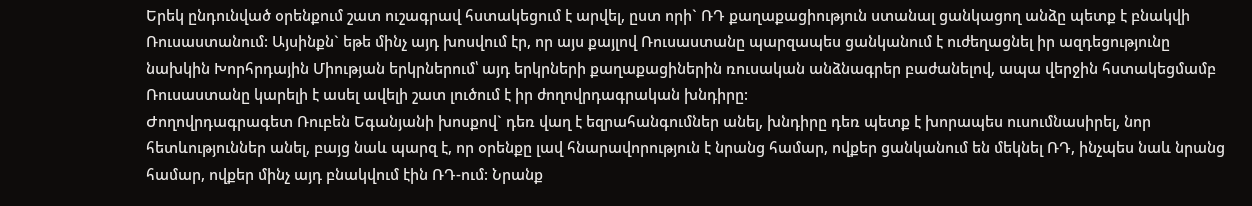Երեկ ընդունված օրենքում շատ ուշագրավ հստակեցում է արվել, ըստ որի` ՌԴ քաղաքացիություն ստանալ ցանկացող անձը պետք է բնակվի Ռուսաստանում: Այսինքն` եթե մինչ այդ խոսվում էր, որ այս քայլով Ռուսաստանը պարզապես ցանկանում է ուժեղացնել իր ազդեցությունը նախկին Խորհրդային Միության երկրներում՝ այդ երկրների քաղաքացիներին ռուսական անձնագրեր բաժանելով, ապա վերջին հստակեցմամբ Ռուսաստանը կարելի է ասել ավելի շատ լուծում է իր ժողովրդագրական խնդիրը:
Ժողովրդագրագետ Ռուբեն Եգանյանի խոսքով` դեռ վաղ է եզրահանգումներ անել, խնդիրը դեռ պետք է խորապես ուսումնասիրել, նոր հետևություններ անել, բայց նաև պարզ է, որ օրենքը լավ հնարավորություն է նրանց համար, ովքեր ցանկանում են մեկնել ՌԴ, ինչպես նաև նրանց համար, ովքեր մինչ այդ բնակվում էին ՌԴ-ում: Նրանք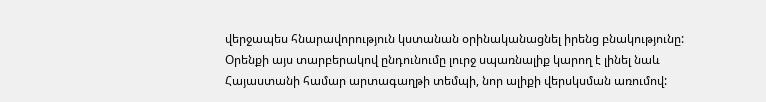վերջապես հնարավորություն կստանան օրինականացնել իրենց բնակությունը:
Օրենքի այս տարբերակով ընդունումը լուրջ սպառնալիք կարող է լինել նաև Հայաստանի համար արտագաղթի տեմպի, նոր ալիքի վերսկսման առումով: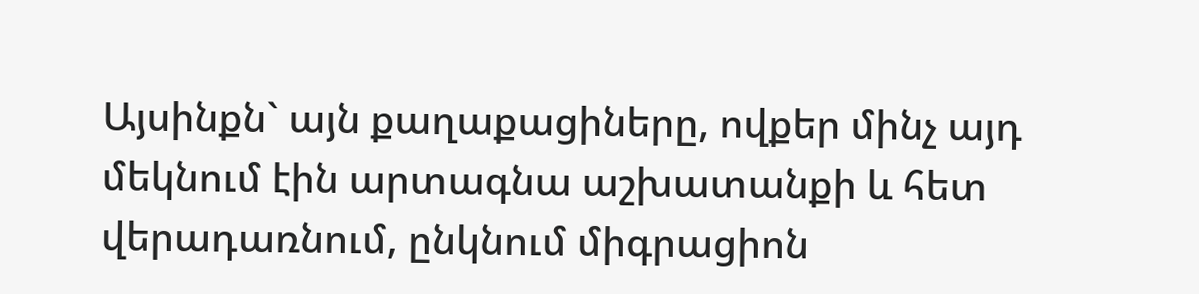Այսինքն` այն քաղաքացիները, ովքեր մինչ այդ մեկնում էին արտագնա աշխատանքի և հետ վերադառնում, ընկնում միգրացիոն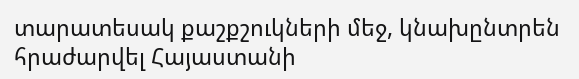տարատեսակ քաշքշուկների մեջ, կնախընտրեն հրաժարվել Հայաստանի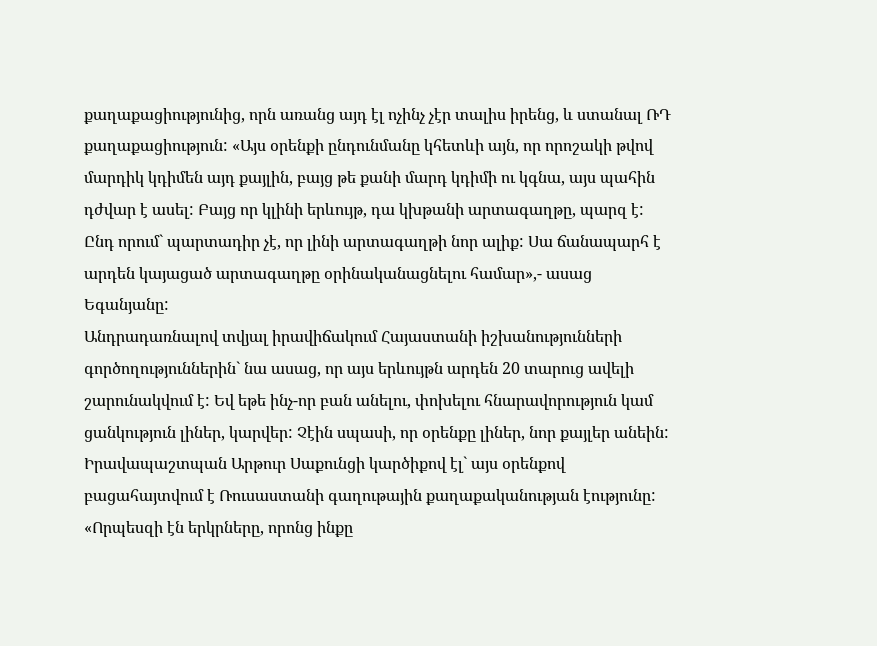քաղաքացիությունից, որն առանց այդ էլ ոչինչ չէր տալիս իրենց, և ստանալ ՌԴ քաղաքացիություն: «Այս օրենքի ընդունմանը կհետևի այն, որ որոշակի թվով մարդիկ կդիմեն այդ քայլին, բայց թե քանի մարդ կդիմի ու կգնա, այս պահին դժվար է ասել: Բայց որ կլինի երևույթ, դա կխթանի արտագաղթը, պարզ է: Ընդ որում` պարտադիր չէ, որ լինի արտագաղթի նոր ալիք: Սա ճանապարհ է արդեն կայացած արտագաղթը օրինականացնելու համար»,- ասաց Եգանյանը:
Անդրադառնալով տվյալ իրավիճակում Հայաստանի իշխանությունների գործողություններին` նա ասաց, որ այս երևույթն արդեն 20 տարուց ավելի շարունակվում է: Եվ եթե ինչ-որ բան անելու, փոխելու հնարավորություն կամ ցանկություն լիներ, կարվեր: Չէին սպասի, որ օրենքը լիներ, նոր քայլեր անեին:
Իրավապաշտպան Արթուր Սաքունցի կարծիքով էլ` այս օրենքով բացահայտվում է Ռուսաստանի գաղութային քաղաքականության էությունը: «Որպեսզի էն երկրները, որոնց ինքը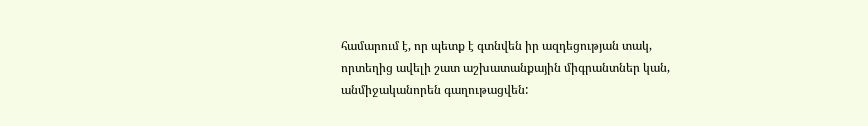համարում է, որ պետք է գտնվեն իր ազդեցության տակ, որտեղից ավելի շատ աշխատանքային միգրանտներ կան, անմիջականորեն գաղութացվեն: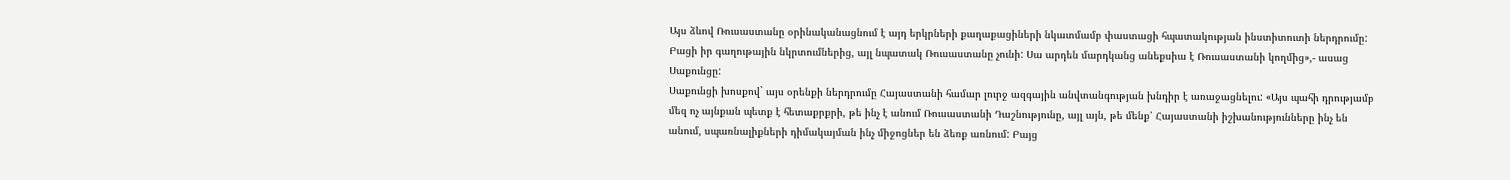Այս ձևով Ռուսաստանը օրինականացնում է այդ երկրների քաղաքացիների նկատմամբ փաստացի հպատակության ինստիտուտի ներդրումը: Բացի իր գաղութային նկրտումներից, այլ նպատակ Ռուսաստանը չունի: Սա արդեն մարդկանց անեքսիա է Ռուսաստանի կողմից»,- ասաց Սաքունցը:
Սաքունցի խոսքով` այս օրենքի ներդրումը Հայաստանի համար լուրջ ազգային անվտանգության խնդիր է առաջացնելու: «Այս պահի դրությամբ մեզ ոչ այնքան պետք է հետաքրքրի, թե ինչ է անում Ռուսաստանի Դաշնությունը, այլ այն, թե մենք՝ Հայաստանի իշխանությունները ինչ են անում, սպառնալիքների դիմակայման ինչ միջոցներ են ձեռք առնում: Բայց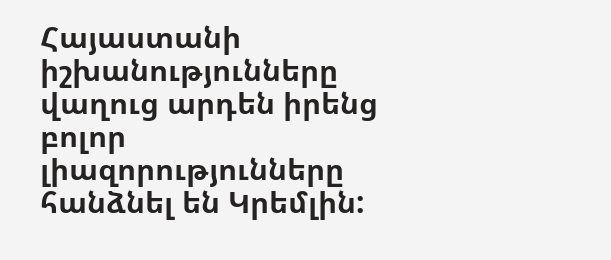Հայաստանի իշխանությունները վաղուց արդեն իրենց բոլոր լիազորությունները հանձնել են Կրեմլին: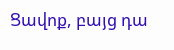Ցավոք, բայց դա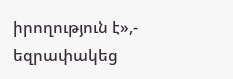իրողություն է»,- եզրափակեց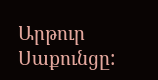Արթուր Սաքունցը: